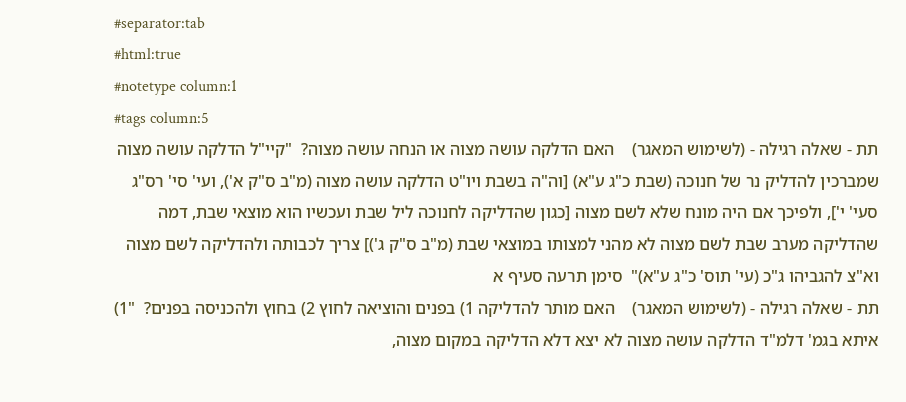#separator:tab
#html:true
#notetype column:1
#tags column:5
תת - שאלה רגילה - (לשימוש המאגר)    האם הדלקה עושה מצוה או הנחה עושה מצוה?  "קיי"ל הדלקה עושה מצוה שמברכין להדליק נר של חנוכה (שבת כ"ג ע"א) [וה"ה בשבת ויו"ט הדלקה עושה מצוה (מ"ב ס"ק א'), ועי' סי' רס"ג סעי' י'], ולפיכך אם היה מונח שלא לשם מצוה [כגון שהדליקה לחנוכה ליל שבת ועכשיו הוא מוצאי שבת, דמה שהדליקה מערב שבת לשם מצוה לא מהני למצותו במוצאי שבת (מ"ב ס"ק ג')] צריך לכבותה ולהדליקה לשם מצוה וא"צ להגביהו ג"כ (עי' תוס' כ"ג ע"א)"  סימן תרעה סעיף א
תת - שאלה רגילה - (לשימוש המאגר)    האם מותר להדליקה 1) בפנים והוציאה לחוץ 2) בחוץ ולהכניסה בפנים?  "1) איתא בגמ' דלמ"ד הדלקה עושה מצוה לא יצא דלא הדליקה במקום מצוה,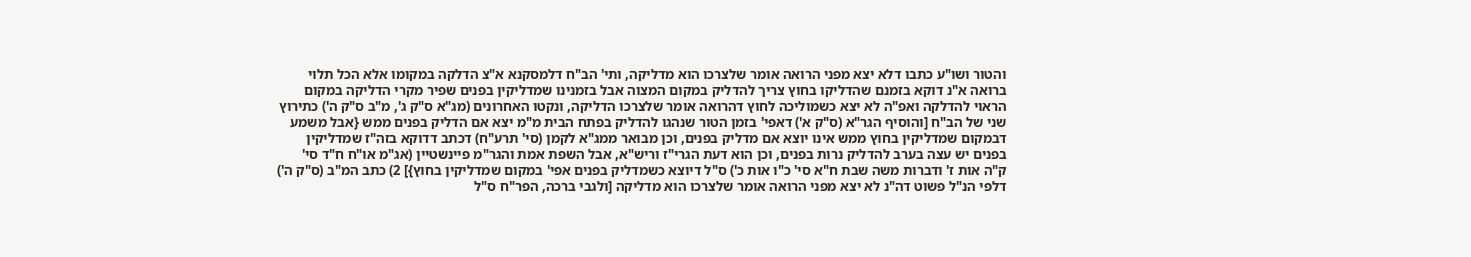והטור ושו"ע כתבו דלא יצא מפני הרואה אומר שלצרכו הוא מדליקה, ותי' הב"ח דלמסקנא א"צ הדלקה במקומו אלא הכל תלוי ברואה א"נ דוקא בזמנם שהדליקו בחוץ צריך להדליק במקום המצוה אבל בזמנינו שמדליקין בפנים שפיר מקרי הדליקה במקום הראוי להדלקה ואפ"ה לא יצא כשמוליכה לחוץ דהרואה אומר שלצרכו הדליקה, ונקטו האחרונים (מג"א ס"ק ג', מ"ב ס"ק ה') כתירוץ שני של הב"ח [והוסיף הגר"א (ס"ק א') דאפי' בזמן הטור שנהגו להדליק בפתח הבית מ"מ יצא אם הדליק בפנים ממש {אבל משמע דבמקום שמדליקין בחוץ ממש אינו יוצא אם מדליק בפנים, וכן מבואר ממג"א לקמן (סי' תרע"ח) דכתב דדוקא בזה"ז שמדליקין בפנים יש עצה בערב להדליק נרות בפנים, וכן הוא דעת הגרי"ז וריש"א, אבל השפת אמת והגר"מ פיינשטיין (אג"מ או"ח ח"ד סי' ק"ה אות ז' ודברות משה שבת ח"א סי' כ"ו אות כ') ס"ל דיוצא כשמדליק בפנים אפי' במקום שמדליקין בחוץ}] 2) כתב המ"ב (ס"ק ה') דלפי הנ"ל פשוט דה"נ לא יצא מפני הרואה אומר שלצרכו הוא מדליקה [ולגבי ברכה, הפר"ח ס"ל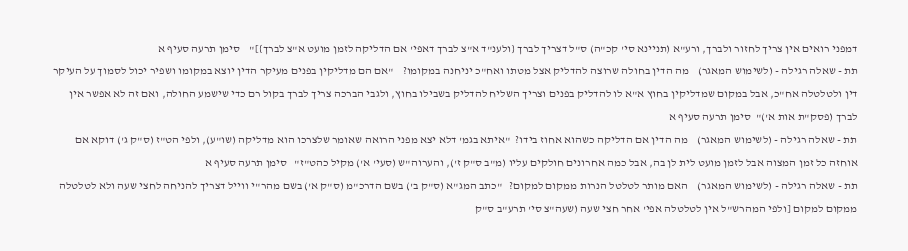דמפני רואים אין צריך לחזור ולברך, ורע"א (תניינא סי' קכ"ה) ס"ל דצריך לברך {ולענ"ד א"צ לברך דאפי' אם הדליקה לזמן מועט א"צ לברך}]"    סימן תרעה סעיף א
תת - שאלה רגילה - (לשימוש המאגר)    מה הדין בחולה שרוצה להדליק אצל מטתו ואח"כ יניחנה במקומו?    "אם הם מדליקין בפנים מעיקר הדין יוצא במקומו ושפיר יכול לסמוך על העיקר דין ולטלטלה אח"כ, אבל במקום שמדליקין בחוץ א"א לו להדליק בפנים וצריך השליח להדליק בשבילו בחוץ, ולגבי הברכה צריך לברך בקול רם כדי שישמע החולה, ואם זה לא אפשר אין לברך (פסק"ת אות א')"  סימן תרעה סעיף א
תת - שאלה רגילה - (לשימוש המאגר)    מה הדין אם הדליקה כשהוא אחוז בידו?  "איתא בגמ' דלא יצא מפני הרואה שאומר שלצרכו הוא מדליקה (שו"ע), ולפי הט"ז (ס"ק ג') דוקא אם אוחזה כל זמן המצוה אבל לזמן מועט לית לן בה, אבל כמה אחרונים חולקים עליו (מ"ב ס"ק ז'), והערוה"ש (סעי' א') מקיל כהט"ז"   סימן תרעה סעיף א
תת - שאלה רגילה - (לשימוש המאגר)    האם מותר לטלטל הנרות ממקום למקום?   "כתב המג"א (ס"ק ב') בשם הדרכ"מ (ס"ק א') בשם מהר"י ווייל דצריך להניחה לחצי שעה ולא לטלטלה ממקום למקום [ולפי המהרש"ל אין לטלטלה אפי' אחר חצי שעה (שעה"צ סי' תרע"ב ס"ק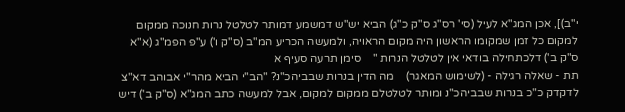י"ב)], אכן המג"א לעיל (סי' רס"ג ס"ק כ"ג) הביא יש"ש דמשמע דמותר לטלטל נרות חנוכה ממקום למקום כל זמן שמקומו הראשון היה מקום הראויה, ולמעשה הכריע המ"ב (ס"ק ו') ע"פ הפמ"ג (א"א ס"ק ב') דלכתחילה בודאי אין לטלטל הנרות "    סימן תרעה סעיף א
תת - שאלה רגילה - (לשימוש המאגר)    מה הדין בנרות שבביהכ"נ? "הב"י הביא מהר"י אבוהב דא"צ לדקדק כ"כ בנרות שבביהכ"נ ומותר לטלטלם ממקום למקום, אבל למעשה כתב המג"א (ס"ק ב') דיש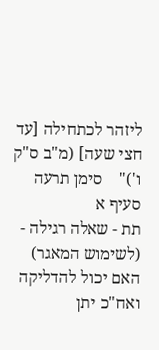ליזהר לכתחילה [עד חצי שעה] (מ"ב ס"ק ו')"    סימן תרעה סעיף א
תת - שאלה רגילה - (לשימוש המאגר)    האם יכול להדליקה ואח"כ יתן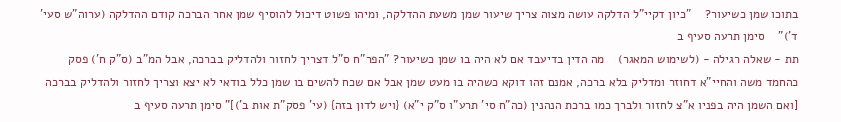בתוכו שמן כשיעור?    "כיון דקיי"ל הדלקה עושה מצוה צריך שיעור שמן משעת ההדלקה, ומיהו פשוט דיכול להוסיף שמן אחר הברכה קודם ההדלקה (ערוה"ש סעי' ד')"    סימן תרעה סעיף ב
תת - שאלה רגילה - (לשימוש המאגר)    מה הדין בדיעבד אם לא היה בו שמן כשיעור? "הפר"ח ס"ל דצריך לחזור ולהדליק בברכה, אבל המ"ב (ס"ק ח') פסק כהחמד משה והחיי"א דחוזר ומדליק בלא ברכה, אמנם זהו דוקא כשהיה בו מעט שמן אבל אם שכח להשים בו שמן כלל בודאי לא יצא וצריך לחזור ולהדליק בברכה [ואם השמן היה בפניו א"צ לחזור ולברך כמו ברכת הנהנין (כה"ח סי' תרע"ו ס"ק י"א) {ויש לדון בזה} (עי' פסק"ת אות ב')]" סימן תרעה סעיף ב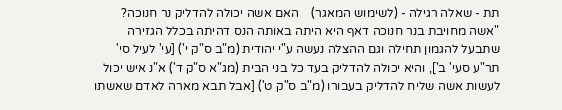תת - שאלה רגילה - (לשימוש המאגר)    האם אשה יכולה להדליק נר חנוכה?  "אשה מחויבת בנר חנוכה דאף היא היתה באותה הנס דהיתה בכלל הגזירה שתבעל להגמון תחילה וגם ההצלה נעשה ע"י יהודית (מ"ב ס"ק י') [עי' לעיל סי' תר"ע סעי' ב'], והיא יכולה להדליק בעד כל בני הבית (מג"א ס"ק ד') א"נ איש יכול לעשות אשה שליח להדליק בעבורו (מ"ב ס"ק ט') [אבל תבא מארה לאדם שאשתו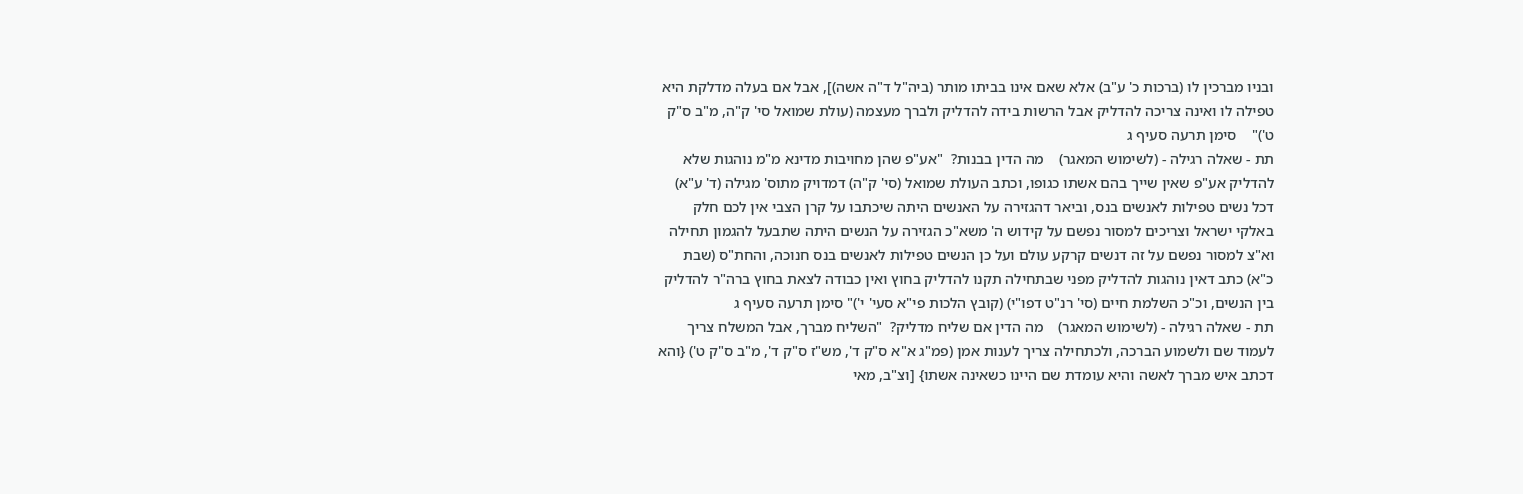ובניו מברכין לו (ברכות כ' ע"ב) אלא שאם אינו בביתו מותר (ביה"ל ד"ה אשה)], אבל אם בעלה מדלקת היא טפילה לו ואינה צריכה להדליק אבל הרשות בידה להדליק ולברך מעצמה (עולת שמואל סי' ק"ה, מ"ב ס"ק ט')"    סימן תרעה סעיף ג
תת - שאלה רגילה - (לשימוש המאגר)    מה הדין בבנות?  "אע"פ שהן מחויבות מדינא מ"מ נוהגות שלא להדליק אע"פ שאין שייך בהם אשתו כגופו, וכתב העולת שמואל (סי' ק"ה) דמדויק מתוס' מגילה (ד' ע"א) דכל נשים טפילות לאנשים בנס, וביאר דהגזירה על האנשים היתה שיכתבו על קרן הצבי אין לכם חלק באלקי ישראל וצריכים למסור נפשם על קידוש ה' משא"כ הגזירה על הנשים היתה שתבעל להגמון תחילה וא"צ למסור נפשם על זה דנשים קרקע עולם ועל כן הנשים טפילות לאנשים בנס חנוכה, והחת"ס (שבת כ"א) כתב דאין נוהגות להדליק מפני שבתחילה תקנו להדליק בחוץ ואין כבודה לצאת בחוץ ברה"ר להדליק בין הנשים, וכ"כ השלמת חיים (סי' רנ"ט דפו"י) (קובץ הלכות פי"א סעי' י')" סימן תרעה סעיף ג
תת - שאלה רגילה - (לשימוש המאגר)    מה הדין אם שליח מדליק?  "השליח מברך, אבל המשלח צריך לעמוד שם ולשמוע הברכה, ולכתחילה צריך לענות אמן (פמ"ג א"א ס"ק ד', מש"ז ס"ק ד', מ"ב ס"ק ט') {והא דכתב איש מברך לאשה והיא עומדת שם היינו כשאינה אשתו} [וצ"ב, מאי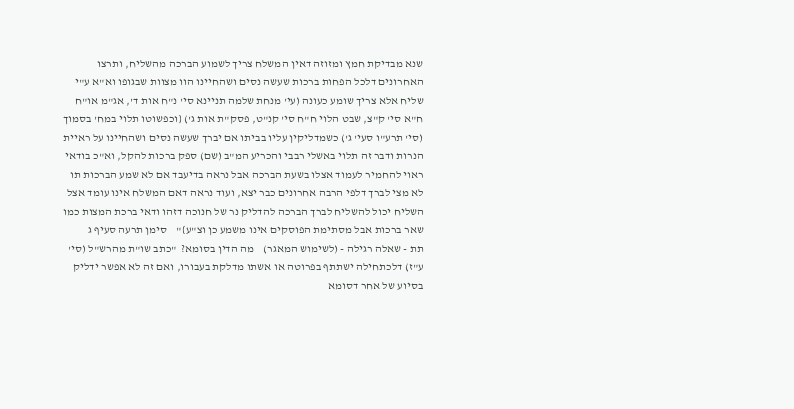שנא מבדיקת חמץ ומזוזה דאין המשלח צריך לשמוע הברכה מהשליח, ותרצו האחרונים דלכל הפחות ברכות שעשה נסים ושהחיינו הוו מצוות שבגופו וא"א ע"י שליח אלא צריך שומע כעונה (עי' מנחת שלמה תניינא סי' נ"ח אות ד', אג"מ או"ח ח"א סי' ק"צ, שבט הלוי ח"ח סי' קנ"ט, פסק"ת אות ג') {וכפשוטו תלוי במח' בסמוך (סי' תרע"ו סעי' ג') כשמדליקין עליו בביתו אם יברך שעשה נסים ושהחיינו על ראיית הנרות ודבר זה תלוי באשלי רבבי והכריע המ"ב (שם) ספק ברכות להקל, וא"כ בודאי ראוי להחמיר לעמוד אצלו בשעת הברכה אבל נראה בדיעבד אם לא שמע הברכות תו לא מצי לברך דלפי הרבה אחרונים כבר יצא, ועוד נראה דאם המשלח אינו עומד אצל השליח יכול להשליח לברך הברכה להדליק נר של חנוכה דזהו ודאי ברכת המצות כמו שאר ברכות אבל מסתימת הפוסקים אינו משמע כן וצ"ע}"    סימן תרעה סעיף ג
תת - שאלה רגילה - (לשימוש המאגר)    מה הדין בסומא?  "כתב שו"ת מהרש"ל (סי' ע"ז) דלכתחילה ישתתף בפרוטה או אשתו מדלקת בעבורו, ואם זה לא אפשר ידליק בסיוע של אחר דסומא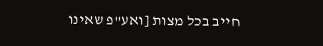חייב בכל מצות [ואע"פ שאינו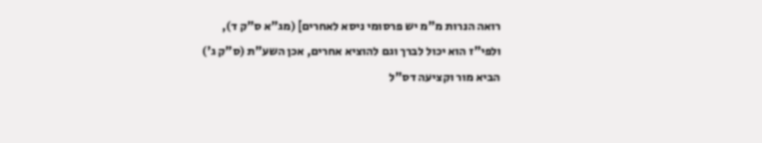רואה הנרות מ"מ יש פרסומי ניסא לאחרים] (מג"א ס"ק ד), ולפי"ז הוא יכול לברך וגם להוציא אחרים, אכן השע"ת (ס"ק ג') הביא מור וקציעה דס"ל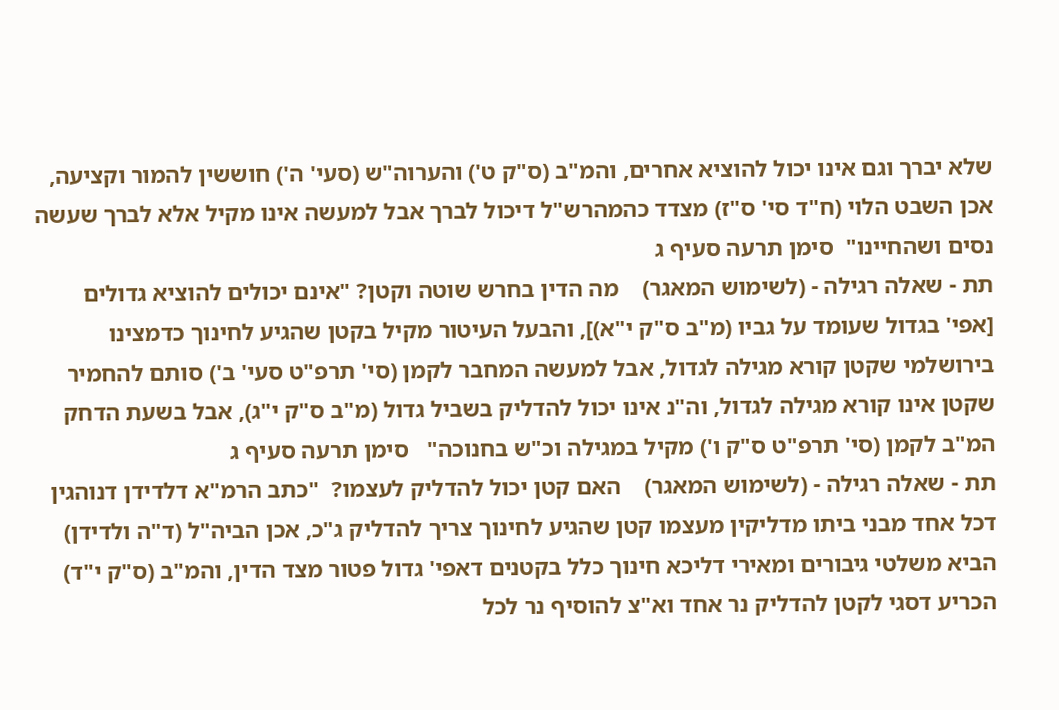שלא יברך וגם אינו יכול להוציא אחרים, והמ"ב (ס"ק ט') והערוה"ש (סעי' ה') חוששין להמור וקציעה, אכן השבט הלוי (ח"ד סי' ס"ז) מצדד כהמהרש"ל דיכול לברך אבל למעשה אינו מקיל אלא לברך שעשה נסים ושהחיינו"  סימן תרעה סעיף ג
תת - שאלה רגילה - (לשימוש המאגר)    מה הדין בחרש שוטה וקטן? "אינם יכולים להוציא גדולים [אפי' בגדול שעומד על גביו (מ"ב ס"ק י"א)], והבעל העיטור מקיל בקטן שהגיע לחינוך כדמצינו בירושלמי שקטן קורא מגילה לגדול, אבל למעשה המחבר לקמן (סי' תרפ"ט סעי' ב') סותם להחמיר שקטן אינו קורא מגילה לגדול, וה"נ אינו יכול להדליק בשביל גדול (מ"ב ס"ק י"ג), אבל בשעת הדחק המ"ב לקמן (סי' תרפ"ט ס"ק ו') מקיל במגילה וכ"ש בחנוכה"   סימן תרעה סעיף ג
תת - שאלה רגילה - (לשימוש המאגר)    האם קטן יכול להדליק לעצמו?  "כתב הרמ"א דלדידן דנוהגין דכל אחד מבני ביתו מדליקין מעצמו קטן שהגיע לחינוך צריך להדליק ג"כ, אכן הביה"ל (ד"ה ולדידן) הביא משלטי גיבורים ומאירי דליכא חינוך כלל בקטנים דאפי' גדול פטור מצד הדין, והמ"ב (ס"ק י"ד) הכריע דסגי לקטן להדליק נר אחד וא"צ להוסיף נר לכל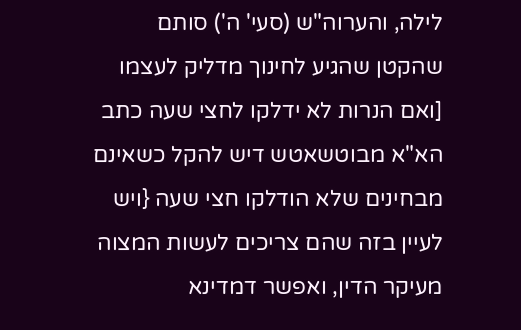לילה, והערוה"ש (סעי' ה') סותם שהקטן שהגיע לחינוך מדליק לעצמו [ואם הנרות לא ידלקו לחצי שעה כתב הא"א מבוטשאטש דיש להקל כשאינם מבחינים שלא הודלקו חצי שעה {ויש לעיין בזה שהם צריכים לעשות המצוה מעיקר הדין, ואפשר דמדינא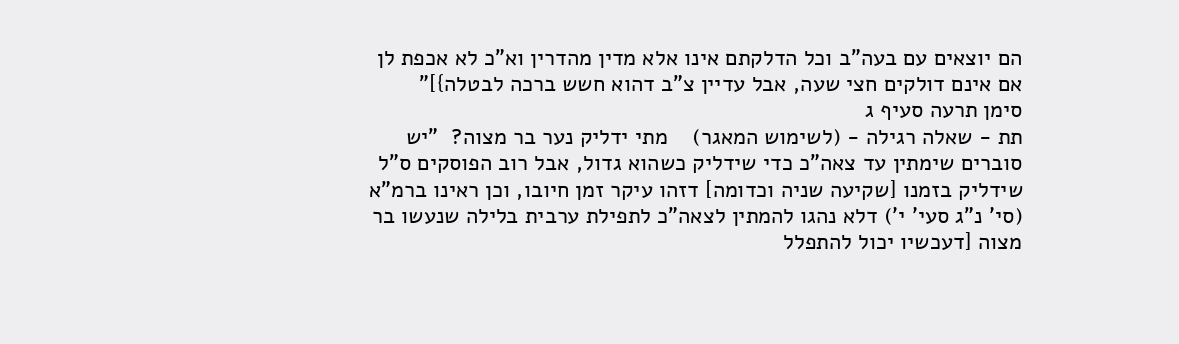הם יוצאים עם בעה"ב וכל הדלקתם אינו אלא מדין מהדרין וא"כ לא אכפת לן אם אינם דולקים חצי שעה, אבל עדיין צ"ב דהוא חשש ברכה לבטלה}]"   סימן תרעה סעיף ג
תת - שאלה רגילה - (לשימוש המאגר)    מתי ידליק נער בר מצוה?  "יש סוברים שימתין עד צאה"כ כדי שידליק כשהוא גדול, אבל רוב הפוסקים ס"ל שידליק בזמנו [שקיעה שניה וכדומה] דזהו עיקר זמן חיובו, וכן ראינו ברמ"א (סי' נ"ג סעי' י') דלא נהגו להמתין לצאה"כ לתפילת ערבית בלילה שנעשו בר מצוה [דעכשיו יכול להתפלל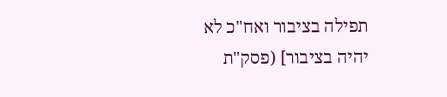תפילה בציבור ואח"כ לא יהיה בציבור] (פסק"ת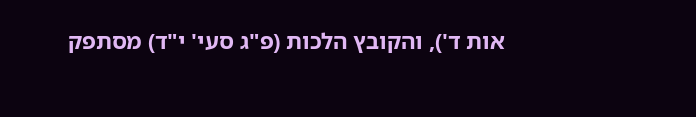אות ד'), והקובץ הלכות (פ"ג סעי' י"ד) מסתפק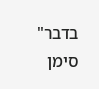בדבר"    סימן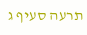תרעה סעיף ג